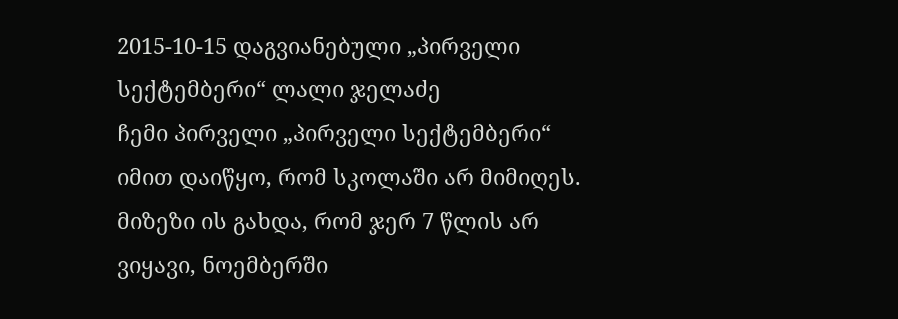2015-10-15 დაგვიანებული „პირველი სექტემბერი“ ლალი ჯელაძე
ჩემი პირველი „პირველი სექტემბერი“ იმით დაიწყო, რომ სკოლაში არ მიმიღეს. მიზეზი ის გახდა, რომ ჯერ 7 წლის არ ვიყავი, ნოემბერში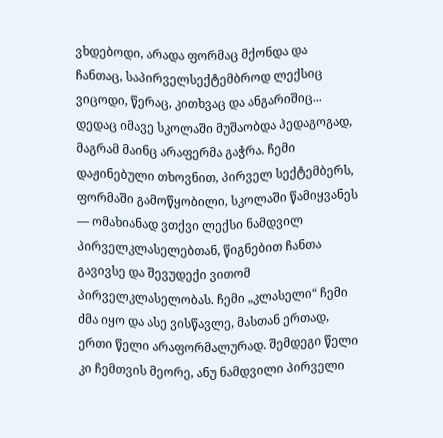ვხდებოდი, არადა ფორმაც მქონდა და ჩანთაც, საპირველსექტემბროდ ლექსიც ვიცოდი, წერაც, კითხვაც და ანგარიშიც... დედაც იმავე სკოლაში მუშაობდა პედაგოგად, მაგრამ მაინც არაფერმა გაჭრა. ჩემი დაჟინებული თხოვნით, პირველ სექტემბერს, ფორმაში გამოწყობილი, სკოლაში წამიყვანეს — ომახიანად ვთქვი ლექსი ნამდვილ პირველკლასელებთან, წიგნებით ჩანთა გავივსე და შევუდექი ვითომ პირველკლასელობას. ჩემი „კლასელი“ ჩემი ძმა იყო და ასე ვისწავლე, მასთან ერთად, ერთი წელი არაფორმალურად. შემდეგი წელი კი ჩემთვის მეორე, ანუ ნამდვილი პირველი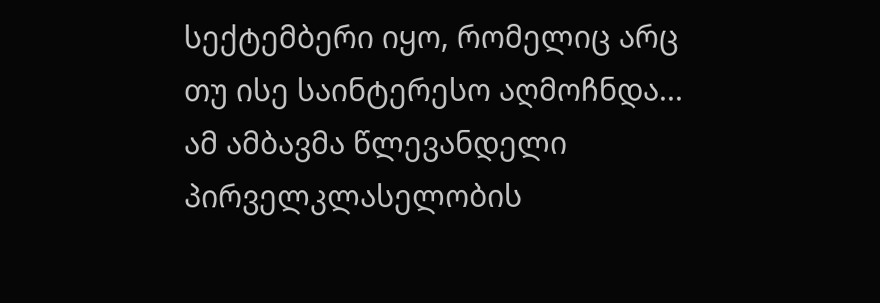სექტემბერი იყო, რომელიც არც თუ ისე საინტერესო აღმოჩნდა... ამ ამბავმა წლევანდელი პირველკლასელობის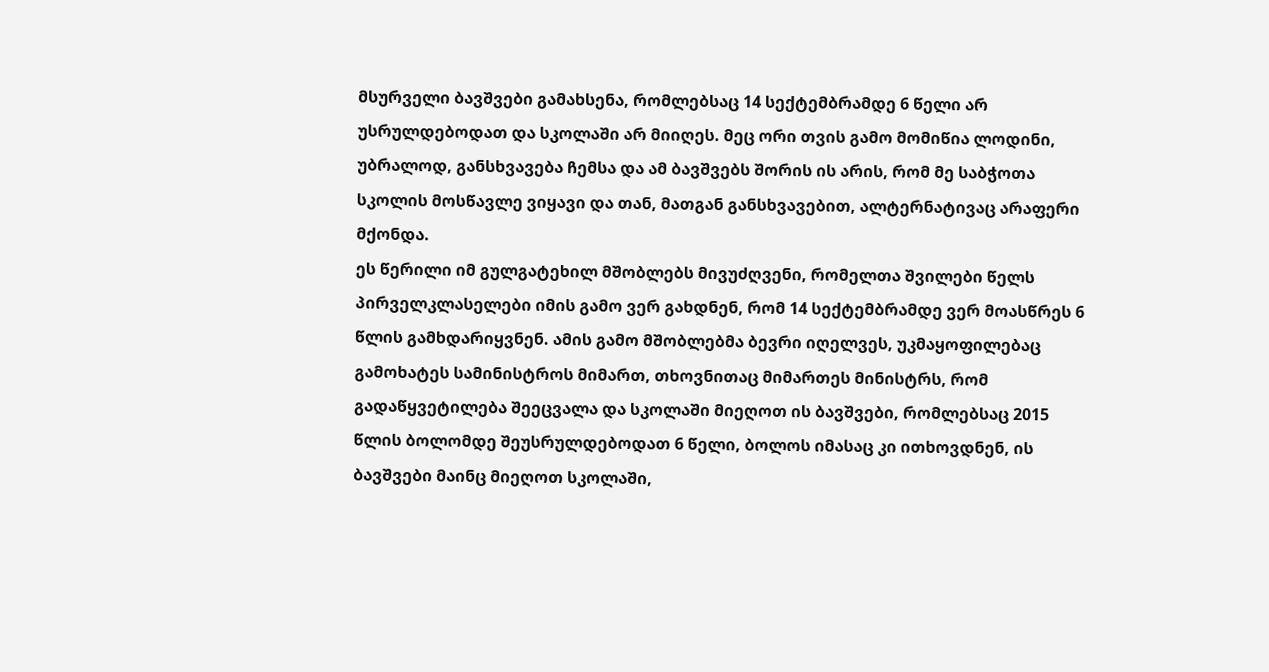მსურველი ბავშვები გამახსენა, რომლებსაც 14 სექტემბრამდე 6 წელი არ უსრულდებოდათ და სკოლაში არ მიიღეს. მეც ორი თვის გამო მომიწია ლოდინი, უბრალოდ, განსხვავება ჩემსა და ამ ბავშვებს შორის ის არის, რომ მე საბჭოთა სკოლის მოსწავლე ვიყავი და თან, მათგან განსხვავებით, ალტერნატივაც არაფერი მქონდა.
ეს წერილი იმ გულგატეხილ მშობლებს მივუძღვენი, რომელთა შვილები წელს პირველკლასელები იმის გამო ვერ გახდნენ, რომ 14 სექტემბრამდე ვერ მოასწრეს 6 წლის გამხდარიყვნენ. ამის გამო მშობლებმა ბევრი იღელვეს, უკმაყოფილებაც გამოხატეს სამინისტროს მიმართ, თხოვნითაც მიმართეს მინისტრს, რომ გადაწყვეტილება შეეცვალა და სკოლაში მიეღოთ ის ბავშვები, რომლებსაც 2015 წლის ბოლომდე შეუსრულდებოდათ 6 წელი, ბოლოს იმასაც კი ითხოვდნენ, ის ბავშვები მაინც მიეღოთ სკოლაში,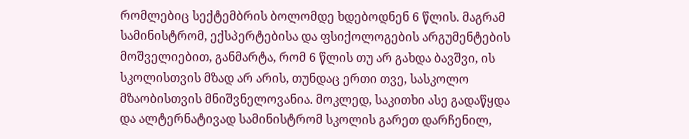რომლებიც სექტემბრის ბოლომდე ხდებოდნენ 6 წლის. მაგრამ სამინისტრომ, ექსპერტებისა და ფსიქოლოგების არგუმენტების მოშველიებით, განმარტა, რომ 6 წლის თუ არ გახდა ბავშვი, ის სკოლისთვის მზად არ არის, თუნდაც ერთი თვე, სასკოლო მზაობისთვის მნიშვნელოვანია. მოკლედ, საკითხი ასე გადაწყდა და ალტერნატივად სამინისტრომ სკოლის გარეთ დარჩენილ,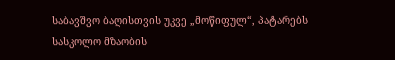საბავშვო ბაღისთვის უკვე „მოწიფულ“, პატარებს სასკოლო მზაობის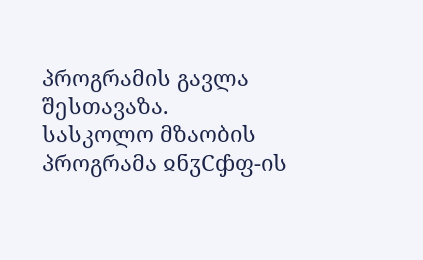პროგრამის გავლა შესთავაზა.
სასკოლო მზაობის პროგრამა ჲნჳCჶფ-ის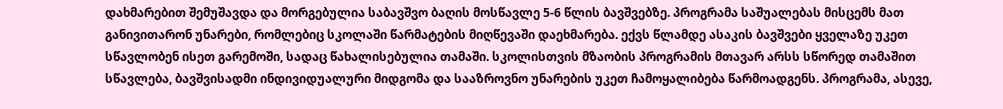დახმარებით შემუშავდა და მორგებულია საბავშვო ბაღის მოსწავლე 5-6 წლის ბავშვებზე. პროგრამა საშუალებას მისცემს მათ განივითარონ უნარები, რომლებიც სკოლაში წარმატების მიღწევაში დაეხმარება. ექვს წლამდე ასაკის ბავშვები ყველაზე უკეთ სწავლობენ ისეთ გარემოში, სადაც წახალისებულია თამაში. სკოლისთვის მზაობის პროგრამის მთავარ არსს სწორედ თამაშით სწავლება, ბავშვისადმი ინდივიდუალური მიდგომა და სააზროვნო უნარების უკეთ ჩამოყალიბება წარმოადგენს. პროგრამა, ასევე,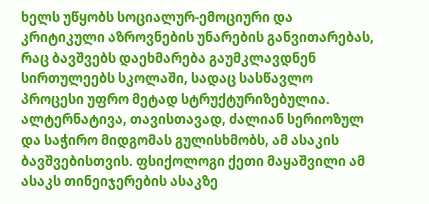ხელს უწყობს სოციალურ-ემოციური და კრიტიკული აზროვნების უნარების განვითარებას, რაც ბავშვებს დაეხმარება გაუმკლავდნენ სირთულეებს სკოლაში, სადაც სასწავლო პროცესი უფრო მეტად სტრუქტურიზებულია.
ალტერნატივა, თავისთავად, ძალიან სერიოზულ და საჭირო მიდგომას გულისხმობს, ამ ასაკის ბავშვებისთვის. ფსიქოლოგი ქეთი მაყაშვილი ამ ასაკს თინეიჯერების ასაკზე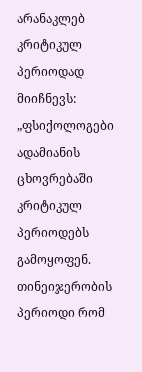არანაკლებ კრიტიკულ პერიოდად მიიჩნევს: „ფსიქოლოგები ადამიანის ცხოვრებაში კრიტიკულ პერიოდებს გამოყოფენ. თინეიჯერობის პერიოდი რომ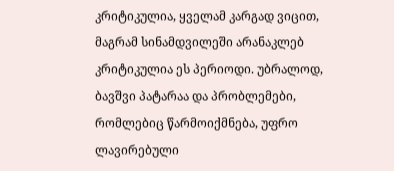კრიტიკულია, ყველამ კარგად ვიცით, მაგრამ სინამდვილეში არანაკლებ კრიტიკულია ეს პერიოდი. უბრალოდ, ბავშვი პატარაა და პრობლემები, რომლებიც წარმოიქმნება, უფრო ლავირებული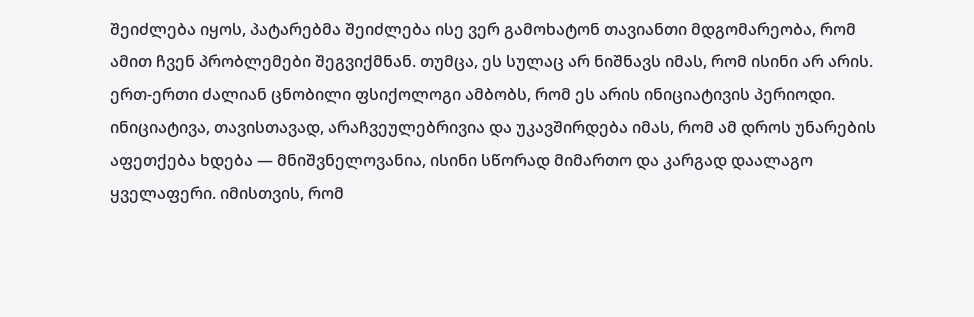შეიძლება იყოს, პატარებმა შეიძლება ისე ვერ გამოხატონ თავიანთი მდგომარეობა, რომ ამით ჩვენ პრობლემები შეგვიქმნან. თუმცა, ეს სულაც არ ნიშნავს იმას, რომ ისინი არ არის. ერთ-ერთი ძალიან ცნობილი ფსიქოლოგი ამბობს, რომ ეს არის ინიციატივის პერიოდი. ინიციატივა, თავისთავად, არაჩვეულებრივია და უკავშირდება იმას, რომ ამ დროს უნარების აფეთქება ხდება — მნიშვნელოვანია, ისინი სწორად მიმართო და კარგად დაალაგო ყველაფერი. იმისთვის, რომ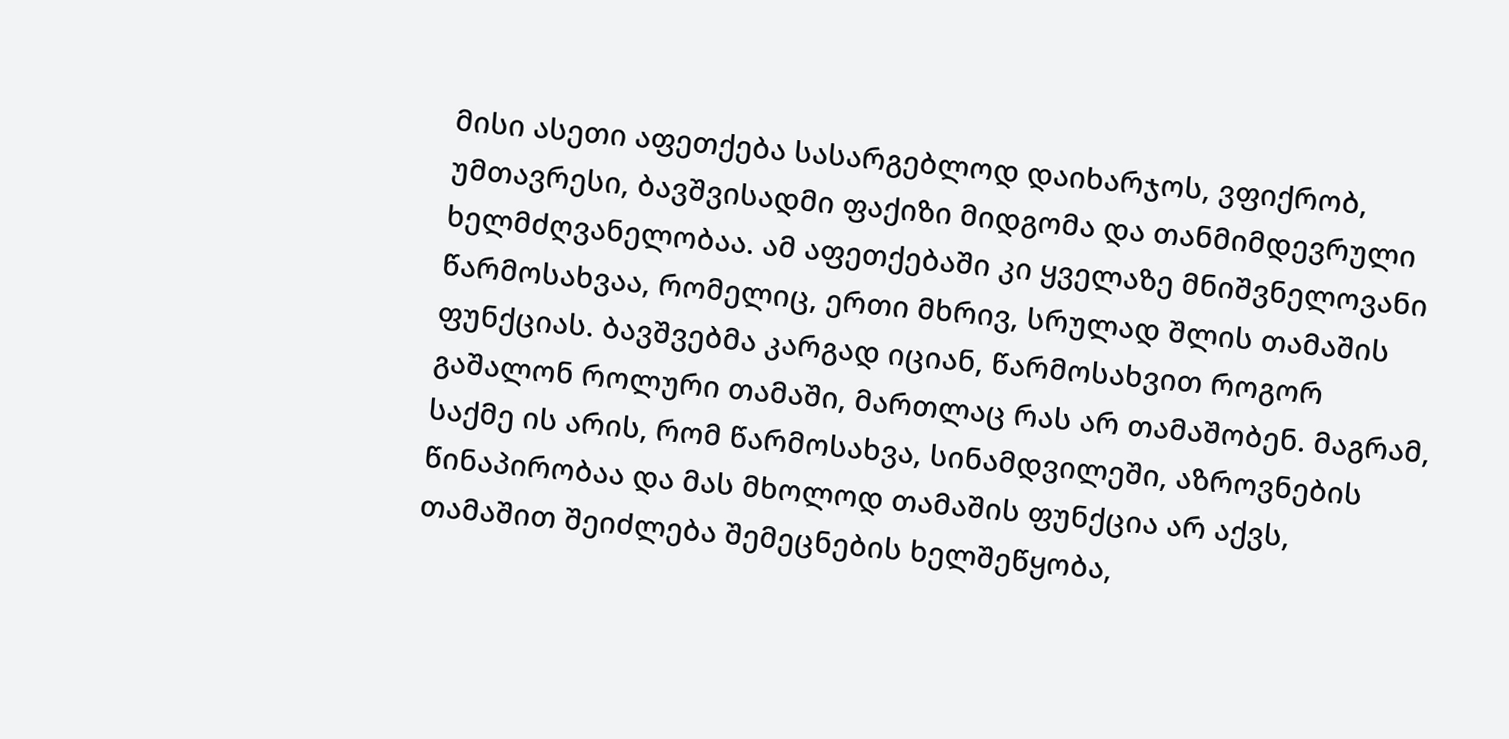მისი ასეთი აფეთქება სასარგებლოდ დაიხარჯოს, ვფიქრობ, უმთავრესი, ბავშვისადმი ფაქიზი მიდგომა და თანმიმდევრული ხელმძღვანელობაა. ამ აფეთქებაში კი ყველაზე მნიშვნელოვანი წარმოსახვაა, რომელიც, ერთი მხრივ, სრულად შლის თამაშის ფუნქციას. ბავშვებმა კარგად იციან, წარმოსახვით როგორ გაშალონ როლური თამაში, მართლაც რას არ თამაშობენ. მაგრამ, საქმე ის არის, რომ წარმოსახვა, სინამდვილეში, აზროვნების წინაპირობაა და მას მხოლოდ თამაშის ფუნქცია არ აქვს, თამაშით შეიძლება შემეცნების ხელშეწყობა,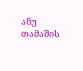ანუ თამაშის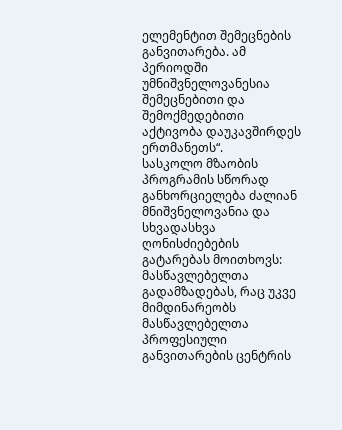ელემენტით შემეცნების განვითარება. ამ პერიოდში უმნიშვნელოვანესია შემეცნებითი და შემოქმედებითი აქტივობა დაუკავშირდეს ერთმანეთს“.
სასკოლო მზაობის პროგრამის სწორად განხორციელება ძალიან მნიშვნელოვანია და სხვადასხვა ღონისძიებების გატარებას მოითხოვს: მასწავლებელთა გადამზადებას, რაც უკვე მიმდინარეობს მასწავლებელთა პროფესიული განვითარების ცენტრის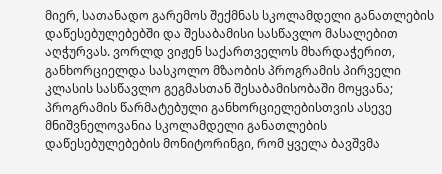მიერ, სათანადო გარემოს შექმნას სკოლამდელი განათლების დაწესებულებებში და შესაბამისი სასწავლო მასალებით აღჭურვას. ვორლდ ვიჟენ საქართველოს მხარდაჭერით, განხორციელდა სასკოლო მზაობის პროგრამის პირველი კლასის სასწავლო გეგმასთან შესაბამისობაში მოყვანა; პროგრამის წარმატებული განხორციელებისთვის ასევე მნიშვნელოვანია სკოლამდელი განათლების დაწესებულებების მონიტორინგი, რომ ყველა ბავშვმა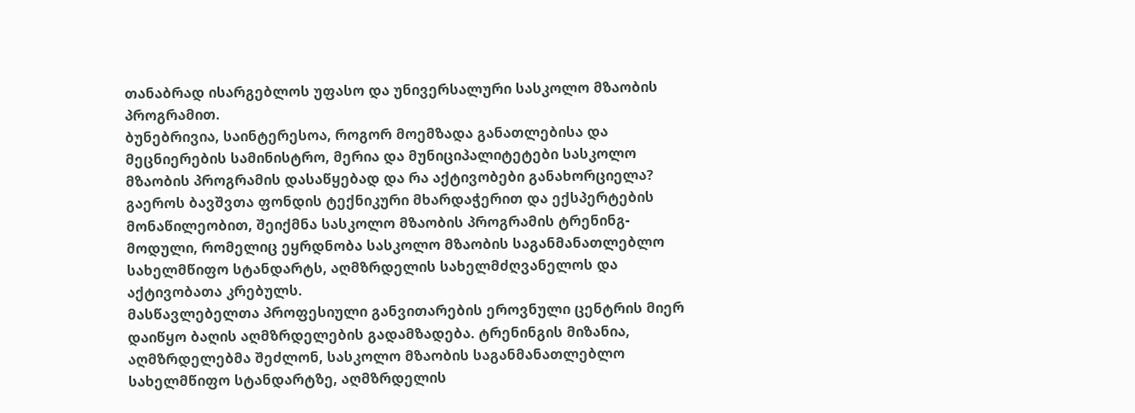თანაბრად ისარგებლოს უფასო და უნივერსალური სასკოლო მზაობის პროგრამით.
ბუნებრივია, საინტერესოა, როგორ მოემზადა განათლებისა და მეცნიერების სამინისტრო, მერია და მუნიციპალიტეტები სასკოლო მზაობის პროგრამის დასაწყებად და რა აქტივობები განახორციელა?
გაეროს ბავშვთა ფონდის ტექნიკური მხარდაჭერით და ექსპერტების მონაწილეობით, შეიქმნა სასკოლო მზაობის პროგრამის ტრენინგ-მოდული, რომელიც ეყრდნობა სასკოლო მზაობის საგანმანათლებლო სახელმწიფო სტანდარტს, აღმზრდელის სახელმძღვანელოს და აქტივობათა კრებულს.
მასწავლებელთა პროფესიული განვითარების ეროვნული ცენტრის მიერ დაიწყო ბაღის აღმზრდელების გადამზადება. ტრენინგის მიზანია, აღმზრდელებმა შეძლონ, სასკოლო მზაობის საგანმანათლებლო სახელმწიფო სტანდარტზე, აღმზრდელის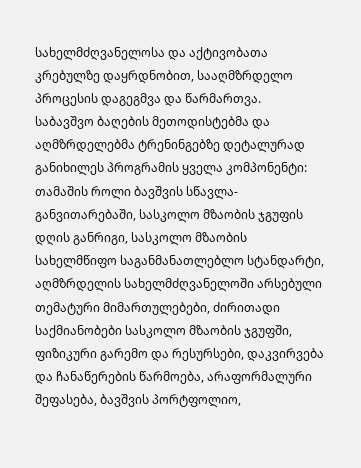სახელმძღვანელოსა და აქტივობათა კრებულზე დაყრდნობით, სააღმზრდელო პროცესის დაგეგმვა და წარმართვა.
საბავშვო ბაღების მეთოდისტებმა და აღმზრდელებმა ტრენინგებზე დეტალურად განიხილეს პროგრამის ყველა კომპონენტი: თამაშის როლი ბავშვის სწავლა-განვითარებაში, სასკოლო მზაობის ჯგუფის დღის განრიგი, სასკოლო მზაობის სახელმწიფო საგანმანათლებლო სტანდარტი, აღმზრდელის სახელმძღვანელოში არსებული თემატური მიმართულებები, ძირითადი საქმიანობები სასკოლო მზაობის ჯგუფში, ფიზიკური გარემო და რესურსები, დაკვირვება და ჩანაწერების წარმოება, არაფორმალური შეფასება, ბავშვის პორტფოლიო,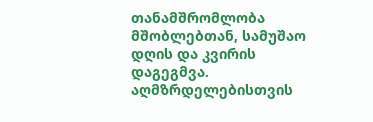თანამშრომლობა მშობლებთან, სამუშაო დღის და კვირის დაგეგმვა.
აღმზრდელებისთვის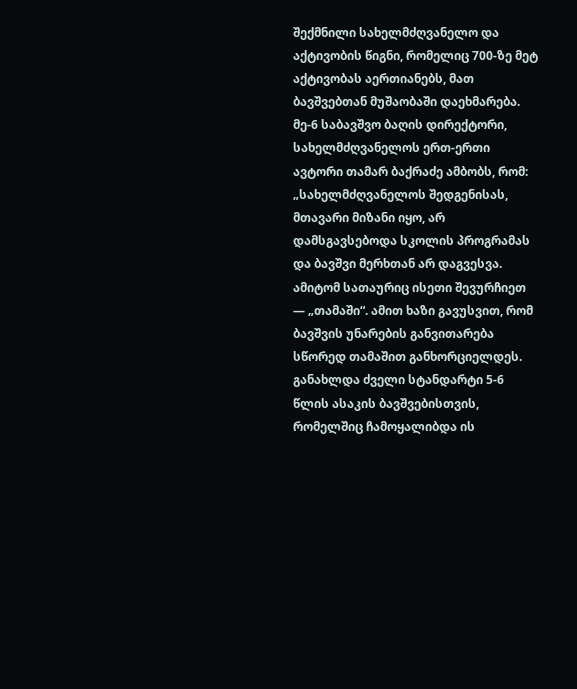შექმნილი სახელმძღვანელო და აქტივობის წიგნი, რომელიც 700-ზე მეტ აქტივობას აერთიანებს, მათ ბავშვებთან მუშაობაში დაეხმარება. მე-6 საბავშვო ბაღის დირექტორი, სახელმძღვანელოს ერთ-ერთი ავტორი თამარ ბაქრაძე ამბობს, რომ: „სახელმძღვანელოს შედგენისას, მთავარი მიზანი იყო, არ დამსგავსებოდა სკოლის პროგრამას და ბავშვი მერხთან არ დაგვესვა. ამიტომ სათაურიც ისეთი შევურჩიეთ — „თამაში“. ამით ხაზი გავუსვით, რომ ბავშვის უნარების განვითარება სწორედ თამაშით განხორციელდეს. განახლდა ძველი სტანდარტი 5-6 წლის ასაკის ბავშვებისთვის, რომელშიც ჩამოყალიბდა ის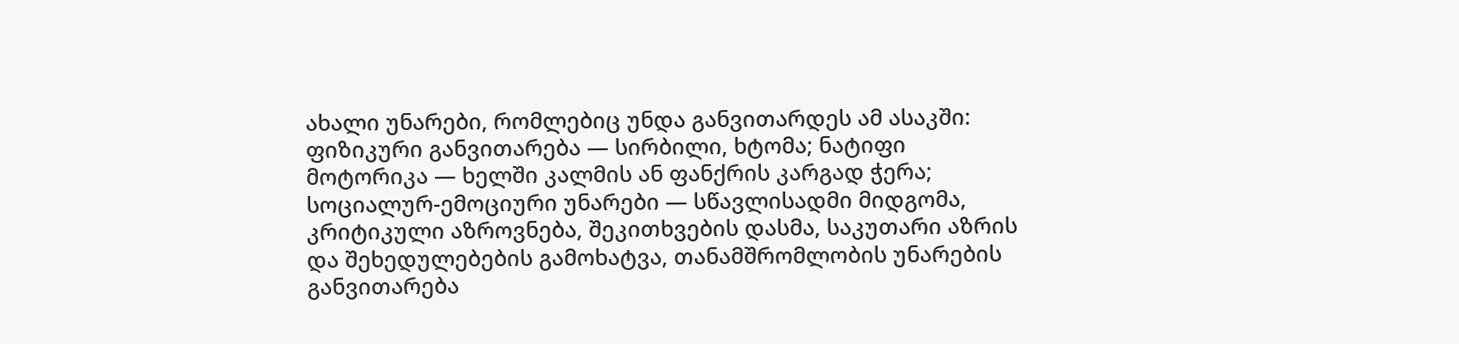ახალი უნარები, რომლებიც უნდა განვითარდეს ამ ასაკში: ფიზიკური განვითარება — სირბილი, ხტომა; ნატიფი მოტორიკა — ხელში კალმის ან ფანქრის კარგად ჭერა; სოციალურ-ემოციური უნარები — სწავლისადმი მიდგომა, კრიტიკული აზროვნება, შეკითხვების დასმა, საკუთარი აზრის და შეხედულებების გამოხატვა, თანამშრომლობის უნარების განვითარება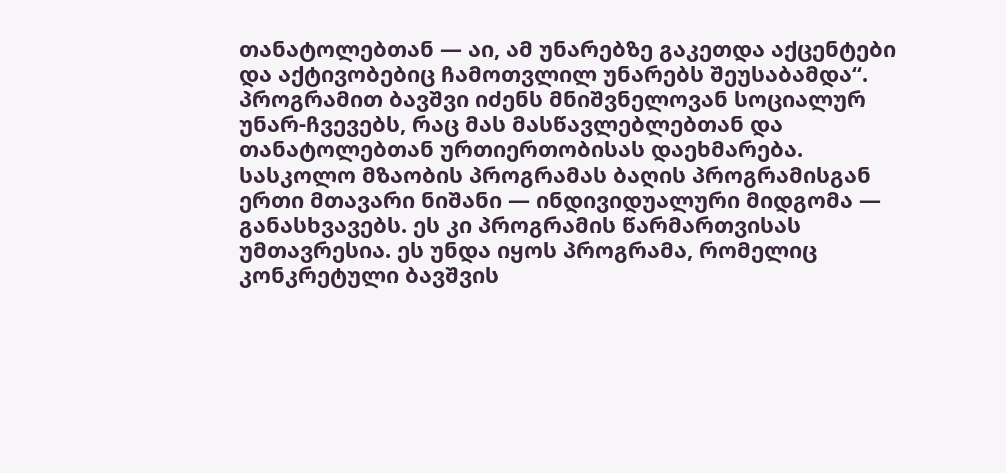თანატოლებთან — აი, ამ უნარებზე გაკეთდა აქცენტები და აქტივობებიც ჩამოთვლილ უნარებს შეუსაბამდა“.
პროგრამით ბავშვი იძენს მნიშვნელოვან სოციალურ უნარ-ჩვევებს, რაც მას მასწავლებლებთან და თანატოლებთან ურთიერთობისას დაეხმარება. სასკოლო მზაობის პროგრამას ბაღის პროგრამისგან ერთი მთავარი ნიშანი — ინდივიდუალური მიდგომა — განასხვავებს. ეს კი პროგრამის წარმართვისას უმთავრესია. ეს უნდა იყოს პროგრამა, რომელიც კონკრეტული ბავშვის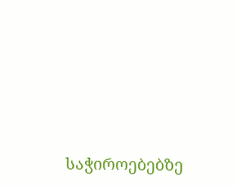საჭიროებებზე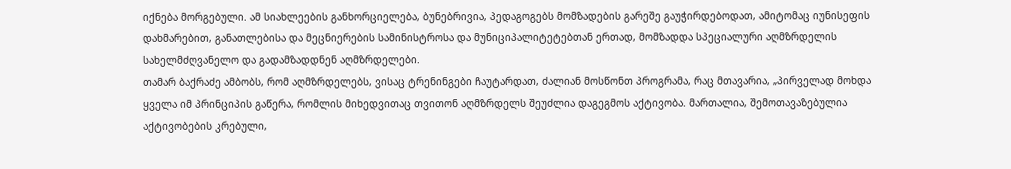იქნება მორგებული. ამ სიახლეების განხორციელება, ბუნებრივია, პედაგოგებს მომზადების გარეშე გაუჭირდებოდათ, ამიტომაც იუნისეფის დახმარებით, განათლებისა და მეცნიერების სამინისტროსა და მუნიციპალიტეტებთან ერთად, მომზადდა სპეციალური აღმზრდელის სახელმძღვანელო და გადამზადდნენ აღმზრდელები.
თამარ ბაქრაძე ამბობს, რომ აღმზრდელებს, ვისაც ტრენინგები ჩაუტარდათ, ძალიან მოსწონთ პროგრამა, რაც მთავარია, „პირველად მოხდა ყველა იმ პრინციპის გაწერა, რომლის მიხედვითაც თვითონ აღმზრდელს შეუძლია დაგეგმოს აქტივობა. მართალია, შემოთავაზებულია აქტივობების კრებული,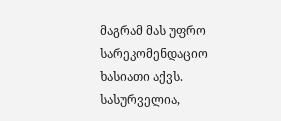მაგრამ მას უფრო სარეკომენდაციო ხასიათი აქვს. სასურველია,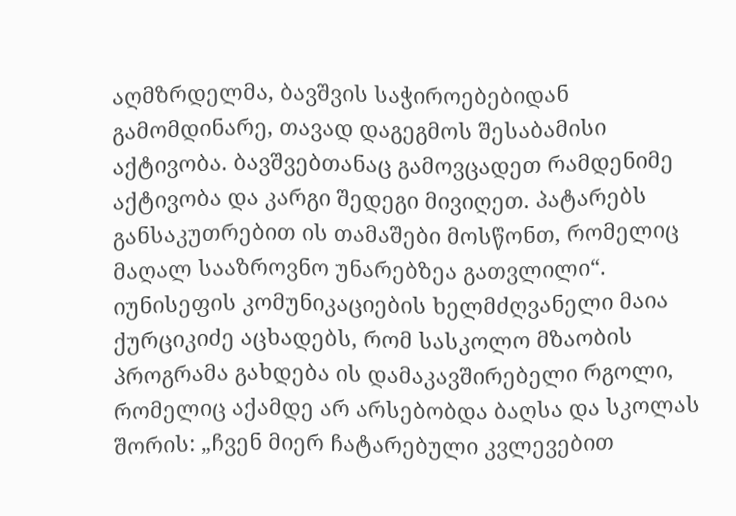აღმზრდელმა, ბავშვის საჭიროებებიდან გამომდინარე, თავად დაგეგმოს შესაბამისი აქტივობა. ბავშვებთანაც გამოვცადეთ რამდენიმე აქტივობა და კარგი შედეგი მივიღეთ. პატარებს განსაკუთრებით ის თამაშები მოსწონთ, რომელიც მაღალ სააზროვნო უნარებზეა გათვლილი“.
იუნისეფის კომუნიკაციების ხელმძღვანელი მაია ქურციკიძე აცხადებს, რომ სასკოლო მზაობის პროგრამა გახდება ის დამაკავშირებელი რგოლი, რომელიც აქამდე არ არსებობდა ბაღსა და სკოლას შორის: „ჩვენ მიერ ჩატარებული კვლევებით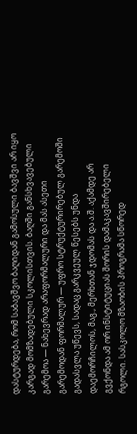დასტურდება, რომ საბავშვო ბაღიდან გამოსული ბავშვი არ იყო კარგად მომზადებული სკოლისთვის. ბაღში განსხვავებული გარემოა — ნახევრად არაფორმალური და მას ასეთი გარემოდან ფორმალურ — უფრო სტრუქტურირებულ გარემოში გადასვლა უწევს, სადაც გარკვეულ წესებს უნდა დაემორჩილოს, მაგ., მერხთან ჯდომას და ა.შ. აქამდე არ გვქონდა ამ ორ ინსტიტუციას შორის დამაკავშირებელი რგოლი. სასკოლო მზაობის პროგრამა სწორედ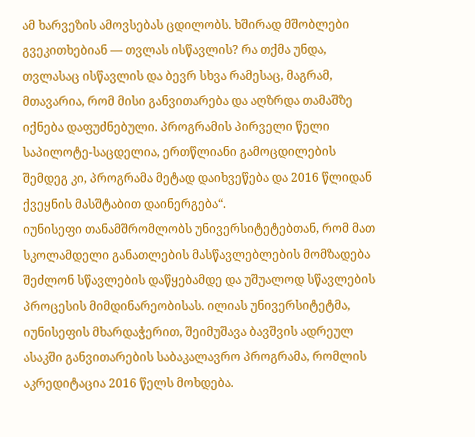ამ ხარვეზის ამოვსებას ცდილობს. ხშირად მშობლები გვეკითხებიან — თვლას ისწავლის? რა თქმა უნდა, თვლასაც ისწავლის და ბევრ სხვა რამესაც, მაგრამ, მთავარია, რომ მისი განვითარება და აღზრდა თამაშზე იქნება დაფუძნებული. პროგრამის პირველი წელი საპილოტე-საცდელია, ერთწლიანი გამოცდილების შემდეგ კი, პროგრამა მეტად დაიხვეწება და 2016 წლიდან ქვეყნის მასშტაბით დაინერგება“.
იუნისეფი თანამშრომლობს უნივერსიტეტებთან, რომ მათ სკოლამდელი განათლების მასწავლებლების მომზადება შეძლონ სწავლების დაწყებამდე და უშუალოდ სწავლების პროცესის მიმდინარეობისას. ილიას უნივერსიტეტმა, იუნისეფის მხარდაჭერით, შეიმუშავა ბავშვის ადრეულ ასაკში განვითარების საბაკალავრო პროგრამა, რომლის აკრედიტაცია 2016 წელს მოხდება.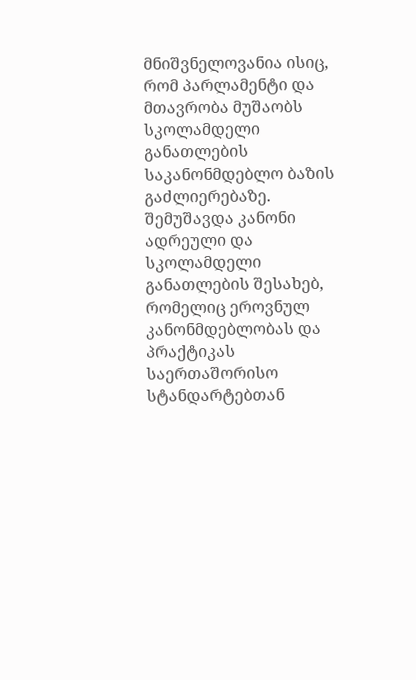მნიშვნელოვანია ისიც, რომ პარლამენტი და მთავრობა მუშაობს სკოლამდელი განათლების საკანონმდებლო ბაზის გაძლიერებაზე. შემუშავდა კანონი ადრეული და სკოლამდელი განათლების შესახებ, რომელიც ეროვნულ კანონმდებლობას და პრაქტიკას საერთაშორისო სტანდარტებთან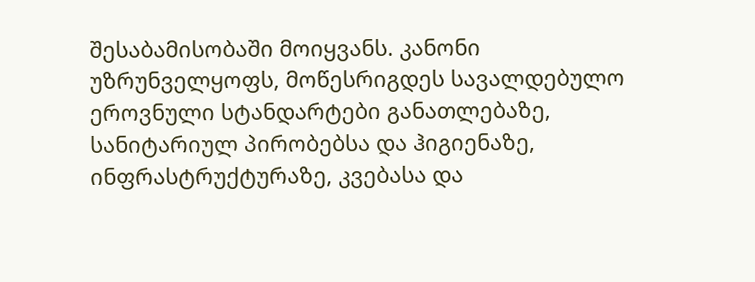შესაბამისობაში მოიყვანს. კანონი უზრუნველყოფს, მოწესრიგდეს სავალდებულო ეროვნული სტანდარტები განათლებაზე, სანიტარიულ პირობებსა და ჰიგიენაზე, ინფრასტრუქტურაზე, კვებასა და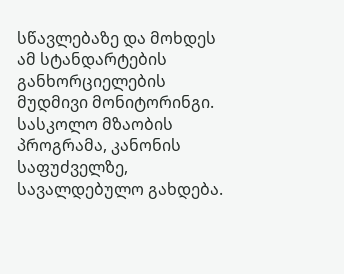სწავლებაზე და მოხდეს ამ სტანდარტების განხორციელების მუდმივი მონიტორინგი. სასკოლო მზაობის პროგრამა, კანონის საფუძველზე, სავალდებულო გახდება.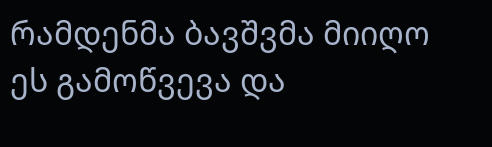რამდენმა ბავშვმა მიიღო ეს გამოწვევა და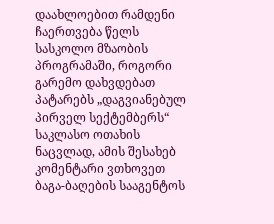დაახლოებით რამდენი ჩაერთვება წელს სასკოლო მზაობის პროგრამაში, როგორი გარემო დახვდებათ პატარებს „დაგვიანებულ პირველ სექტემბერს“ საკლასო ოთახის ნაცვლად, ამის შესახებ კომენტარი ვთხოვეთ ბაგა-ბაღების სააგენტოს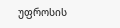უფროსის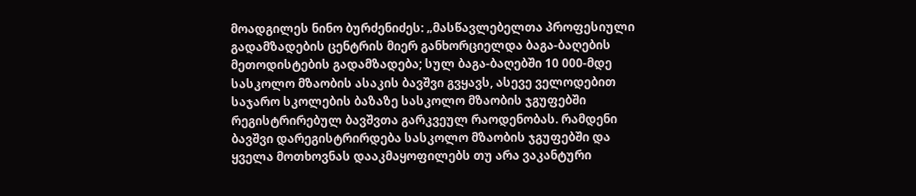მოადგილეს ნინო ბურძენიძეს: „მასწავლებელთა პროფესიული გადამზადების ცენტრის მიერ განხორციელდა ბაგა-ბაღების მეთოდისტების გადამზადება; სულ ბაგა-ბაღებში 10 000-მდე სასკოლო მზაობის ასაკის ბავშვი გვყავს, ასევე ველოდებით საჯარო სკოლების ბაზაზე სასკოლო მზაობის ჯგუფებში რეგისტრირებულ ბავშვთა გარკვეულ რაოდენობას. რამდენი ბავშვი დარეგისტრირდება სასკოლო მზაობის ჯგუფებში და ყველა მოთხოვნას დააკმაყოფილებს თუ არა ვაკანტური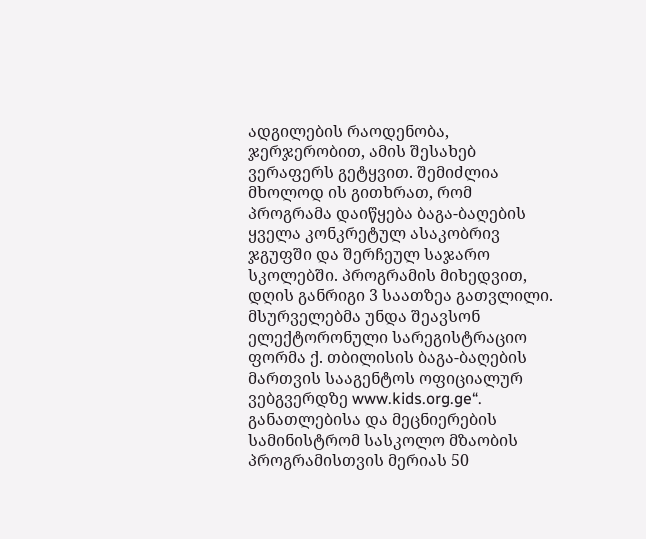ადგილების რაოდენობა, ჯერჯერობით, ამის შესახებ ვერაფერს გეტყვით. შემიძლია მხოლოდ ის გითხრათ, რომ პროგრამა დაიწყება ბაგა-ბაღების ყველა კონკრეტულ ასაკობრივ ჯგუფში და შერჩეულ საჯარო სკოლებში. პროგრამის მიხედვით, დღის განრიგი 3 საათზეა გათვლილი. მსურველებმა უნდა შეავსონ ელექტორონული სარეგისტრაციო ფორმა ქ. თბილისის ბაგა-ბაღების მართვის სააგენტოს ოფიციალურ ვებგვერდზე www.kids.org.ge“.
განათლებისა და მეცნიერების სამინისტრომ სასკოლო მზაობის პროგრამისთვის მერიას 50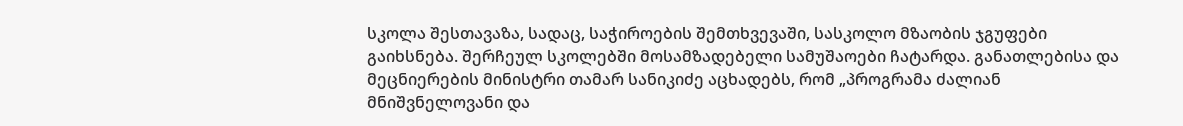სკოლა შესთავაზა, სადაც, საჭიროების შემთხვევაში, სასკოლო მზაობის ჯგუფები გაიხსნება. შერჩეულ სკოლებში მოსამზადებელი სამუშაოები ჩატარდა. განათლებისა და მეცნიერების მინისტრი თამარ სანიკიძე აცხადებს, რომ „პროგრამა ძალიან მნიშვნელოვანი და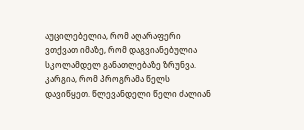აუცილებელია, რომ აღარაფერი ვთქვათ იმაზე, რომ დაგვიანებულია სკოლამდელ განათლებაზე ზრუნვა. კარგია, რომ პროგრამა წელს დავიწყეთ. წლევანდელი წელი ძალიან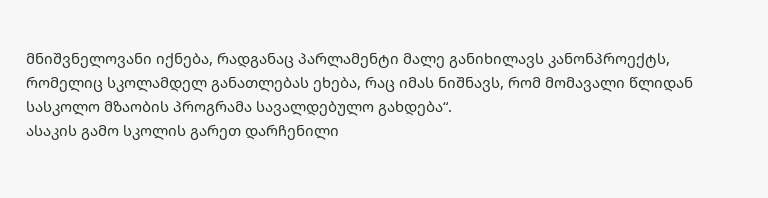მნიშვნელოვანი იქნება, რადგანაც პარლამენტი მალე განიხილავს კანონპროექტს, რომელიც სკოლამდელ განათლებას ეხება, რაც იმას ნიშნავს, რომ მომავალი წლიდან სასკოლო მზაობის პროგრამა სავალდებულო გახდება“.
ასაკის გამო სკოლის გარეთ დარჩენილი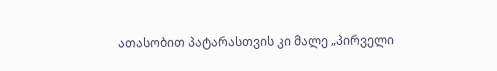ათასობით პატარასთვის კი მალე „პირველი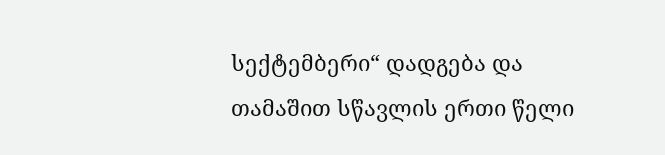სექტემბერი“ დადგება და თამაშით სწავლის ერთი წელი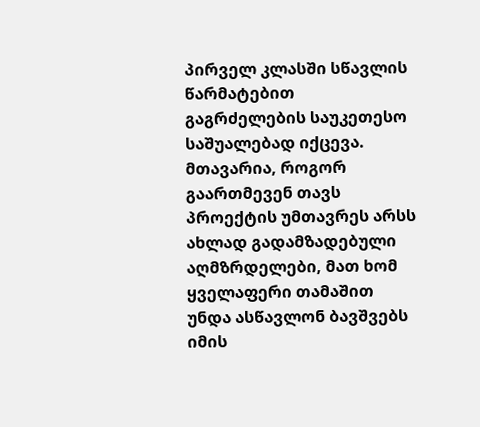პირველ კლასში სწავლის წარმატებით გაგრძელების საუკეთესო საშუალებად იქცევა. მთავარია, როგორ გაართმევენ თავს პროექტის უმთავრეს არსს ახლად გადამზადებული აღმზრდელები, მათ ხომ ყველაფერი თამაშით უნდა ასწავლონ ბავშვებს იმის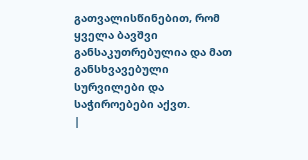გათვალისწინებით, რომ ყველა ბავშვი განსაკუთრებულია და მათ განსხვავებული სურვილები და საჭიროებები აქვთ.
|